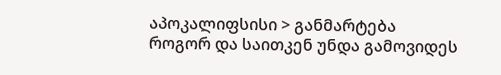აპოკალიფსისი > განმარტება
როგორ და საითკენ უნდა გამოვიდეს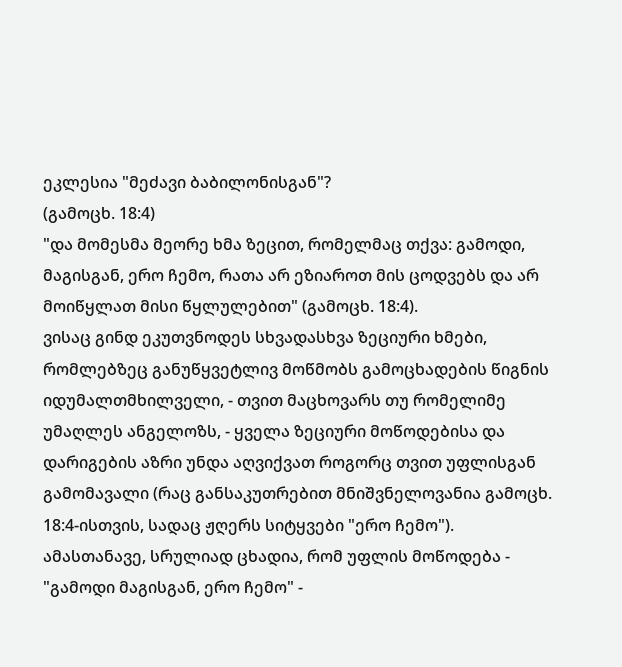ეკლესია "მეძავი ბაბილონისგან"?
(გამოცხ. 18:4)
"და მომესმა მეორე ხმა ზეცით, რომელმაც თქვა: გამოდი, მაგისგან, ერო ჩემო, რათა არ ეზიაროთ მის ცოდვებს და არ მოიწყლათ მისი წყლულებით" (გამოცხ. 18:4).
ვისაც გინდ ეკუთვნოდეს სხვადასხვა ზეციური ხმები, რომლებზეც განუწყვეტლივ მოწმობს გამოცხადების წიგნის იდუმალთმხილველი, - თვით მაცხოვარს თუ რომელიმე უმაღლეს ანგელოზს, - ყველა ზეციური მოწოდებისა და დარიგების აზრი უნდა აღვიქვათ როგორც თვით უფლისგან გამომავალი (რაც განსაკუთრებით მნიშვნელოვანია გამოცხ. 18:4-ისთვის, სადაც ჟღერს სიტყვები "ერო ჩემო").
ამასთანავე, სრულიად ცხადია, რომ უფლის მოწოდება - "გამოდი მაგისგან, ერო ჩემო" -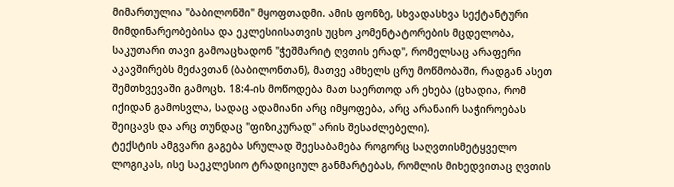მიმართულია "ბაბილონში" მყოფთადმი. ამის ფონზე, სხვადასხვა სექტანტური მიმდინარეობებისა და ეკლესიისათვის უცხო კომენტატორების მცდელობა, საკუთარი თავი გამოაცხადონ "ჭეშმარიტ ღვთის ერად", რომელსაც არაფერი აკავშირებს მეძავთან (ბაბილონთან), მათვე ამხელს ცრუ მოწმობაში, რადგან ასეთ შემთხვევაში გამოცხ. 18:4-ის მოწოდება მათ საერთოდ არ ეხება (ცხადია, რომ იქიდან გამოსვლა, სადაც ადამიანი არც იმყოფება, არც არანაირ საჭიროებას შეიცავს და არც თუნდაც "ფიზიკურად" არის შესაძლებელი).
ტექსტის ამგვარი გაგება სრულად შეესაბამება როგორც საღვთისმეტყველო ლოგიკას, ისე საეკლესიო ტრადიციულ განმარტებას, რომლის მიხედვითაც ღვთის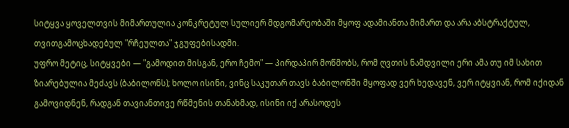სიტყვა ყოველთვის მიმართულია კონკრეტულ სულიერ მდგომარეობაში მყოფ ადამიანთა მიმართ და არა აბსტრაქტულ, თვითგამოცხადებულ "რჩეულთა" ჯგუფებისადმი.
უფრო მეტიც, სიტყვები — "გამოდით მისგან, ერო ჩემო" — პირდაპირ მოწმობს, რომ ღვთის ნამდვილი ერი ამა თუ იმ სახით ზიარებულია მეძავს (ბაბილონს); ხოლო ისინი, ვინც საკუთარ თავს ბაბილონში მყოფად ვერ ხედავენ, ვერ იტყვიან, რომ იქიდან გამოვიდნენ, რადგან თავიანთივე რწმენის თანახმად, ისინი იქ არასოდეს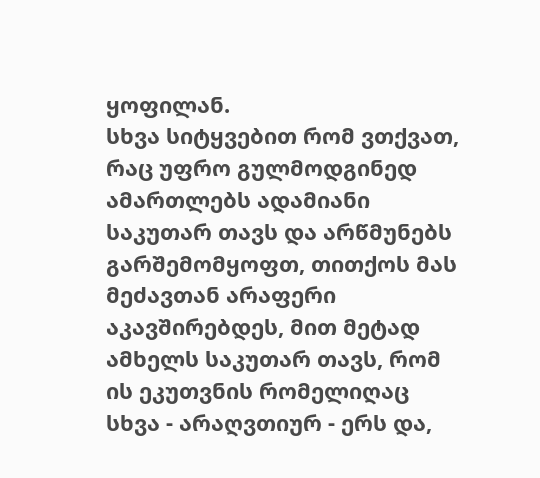ყოფილან.
სხვა სიტყვებით რომ ვთქვათ, რაც უფრო გულმოდგინედ ამართლებს ადამიანი საკუთარ თავს და არწმუნებს გარშემომყოფთ, თითქოს მას მეძავთან არაფერი აკავშირებდეს, მით მეტად ამხელს საკუთარ თავს, რომ ის ეკუთვნის რომელიღაც სხვა - არაღვთიურ - ერს და,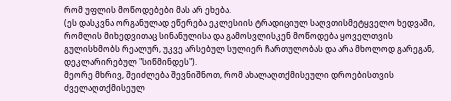რომ უფლის მოწოდებები მას არ ეხება.
(ეს დასკვნა ორგანულად ეწერება ეკლესიის ტრადიციულ საღვთისმეტყველო ხედვაში, რომლის მიხედვითაც სინანულისა და გამოსვლისკენ მოწოდება ყოველთვის გულისხმობს რეალურ, უკვე არსებულ სულიერ ჩართულობას და არა მხოლოდ გარეგან, დეკლარირებულ "სიწმინდეს").
მეორე მხრივ, შეიძლება შევნიშნოთ, რომ ახალაღთქმისეული დროებისთვის ძველაღთქმისეულ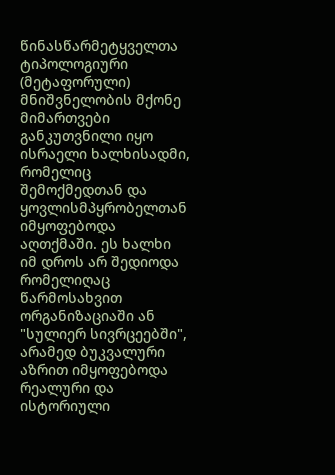წინასწარმეტყველთა ტიპოლოგიური (მეტაფორული) მნიშვნელობის მქონე მიმართვები განკუთვნილი იყო ისრაელი ხალხისადმი, რომელიც შემოქმედთან და ყოვლისმპყრობელთან იმყოფებოდა აღთქმაში. ეს ხალხი იმ დროს არ შედიოდა რომელიღაც წარმოსახვით ორგანიზაციაში ან "სულიერ სივრცეებში", არამედ ბუკვალური აზრით იმყოფებოდა რეალური და ისტორიული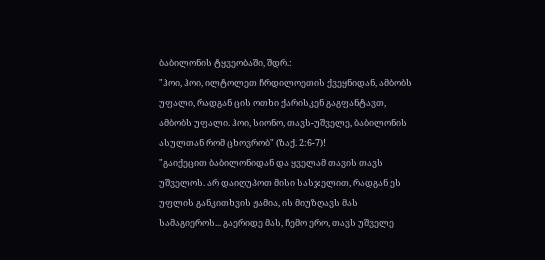ბაბილონის ტყვეობაში, შდრ.:
"ჰოი, ჰოი, ილტოლეთ ჩრდილოეთის ქვეყნიდან, ამბობს უფალი, რადგან ცის ოთხი ქარისკენ გაგფანტავთ, ამბობს უფალი. ჰოი, სიონო, თავს-უშველე, ბაბილონის ასულთან რომ ცხოვრობ" (ზაქ. 2:6-7)!
"გაიქეცით ბაბილონიდან და ყველამ თავის თავს უშველოს. არ დაიღუპოთ მისი სასჯელით, რადგან ეს უფლის განკითხვის ჟამია, ის მიუზღავს მას სამაგიეროს... გაერიდე მას, ჩემო ერო, თავს უშველე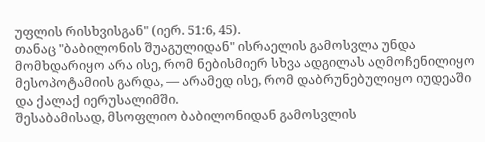უფლის რისხვისგან" (იერ. 51:6, 45).
თანაც "ბაბილონის შუაგულიდან" ისრაელის გამოსვლა უნდა მომხდარიყო არა ისე, რომ ნებისმიერ სხვა ადგილას აღმოჩენილიყო მესოპოტამიის გარდა, — არამედ ისე, რომ დაბრუნებულიყო იუდეაში და ქალაქ იერუსალიმში.
შესაბამისად, მსოფლიო ბაბილონიდან გამოსვლის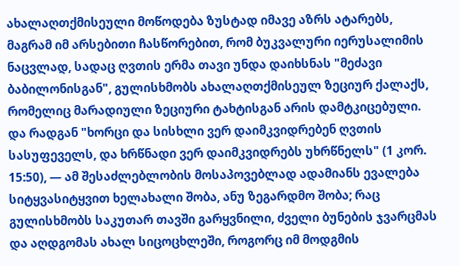ახალაღთქმისეული მოწოდება ზუსტად იმავე აზრს ატარებს, მაგრამ იმ არსებითი ჩასწორებით, რომ ბუკვალური იერუსალიმის ნაცვლად, სადაც ღვთის ერმა თავი უნდა დაიხსნას "მეძავი ბაბილონისგან", გულისხმობს ახალაღთქმისეულ ზეციურ ქალაქს, რომელიც მარადიული ზეციური ტახტისგან არის დამტკიცებული.
და რადგან "ხორცი და სისხლი ვერ დაიმკვიდრებენ ღვთის სასუფეველს, და ხრწნადი ვერ დაიმკვიდრებს უხრწნელს" (1 კორ. 15:50), — ამ შესაძლებლობის მოსაპოვებლად ადამიანს ევალება სიტყვასიტყვით ხელახალი შობა, ანუ ზეგარდმო შობა; რაც გულისხმობს საკუთარ თავში გარყვნილი, ძველი ბუნების ჯვარცმას და აღდგომას ახალ სიცოცხლეში, როგორც იმ მოდგმის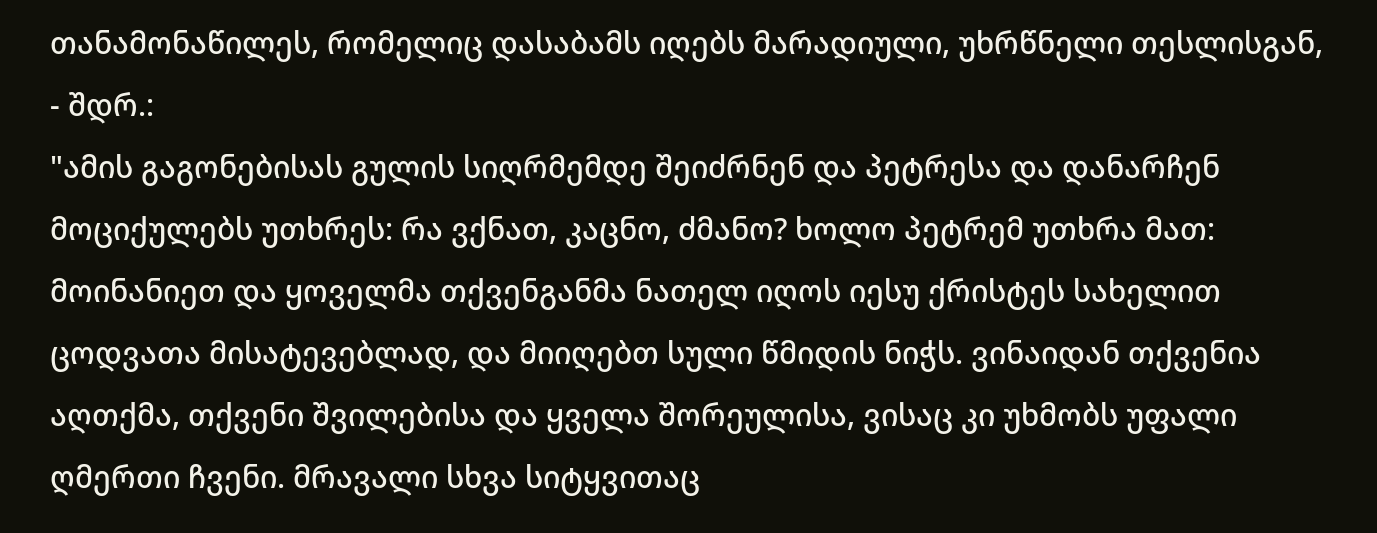თანამონაწილეს, რომელიც დასაბამს იღებს მარადიული, უხრწნელი თესლისგან, - შდრ.:
"ამის გაგონებისას გულის სიღრმემდე შეიძრნენ და პეტრესა და დანარჩენ მოციქულებს უთხრეს: რა ვქნათ, კაცნო, ძმანო? ხოლო პეტრემ უთხრა მათ: მოინანიეთ და ყოველმა თქვენგანმა ნათელ იღოს იესუ ქრისტეს სახელით ცოდვათა მისატევებლად, და მიიღებთ სული წმიდის ნიჭს. ვინაიდან თქვენია აღთქმა, თქვენი შვილებისა და ყველა შორეულისა, ვისაც კი უხმობს უფალი ღმერთი ჩვენი. მრავალი სხვა სიტყვითაც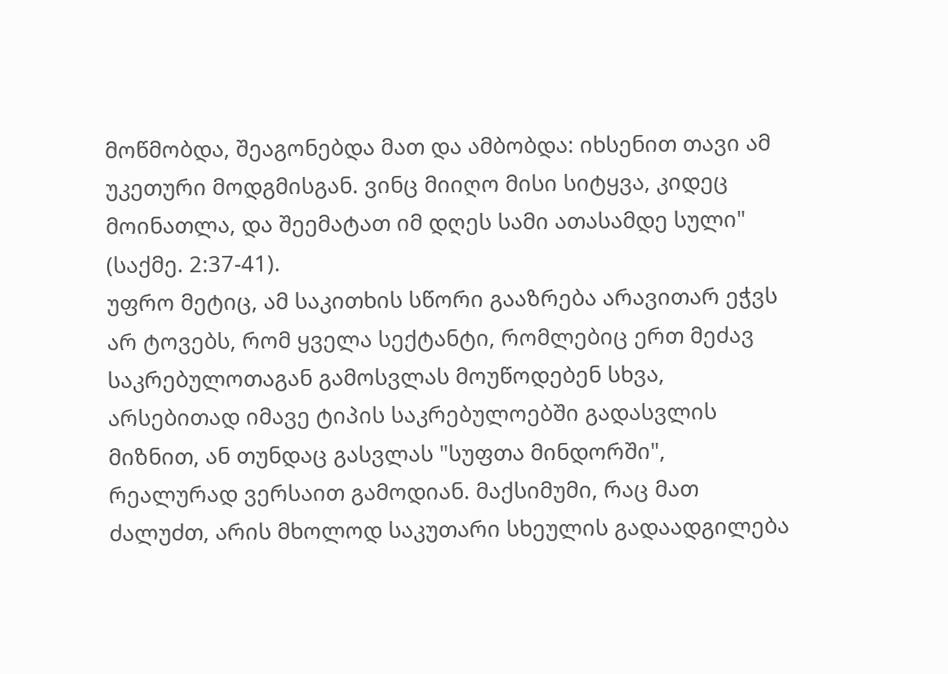მოწმობდა, შეაგონებდა მათ და ამბობდა: იხსენით თავი ამ უკეთური მოდგმისგან. ვინც მიიღო მისი სიტყვა, კიდეც მოინათლა, და შეემატათ იმ დღეს სამი ათასამდე სული" (საქმე. 2:37-41).
უფრო მეტიც, ამ საკითხის სწორი გააზრება არავითარ ეჭვს არ ტოვებს, რომ ყველა სექტანტი, რომლებიც ერთ მეძავ საკრებულოთაგან გამოსვლას მოუწოდებენ სხვა, არსებითად იმავე ტიპის საკრებულოებში გადასვლის მიზნით, ან თუნდაც გასვლას "სუფთა მინდორში", რეალურად ვერსაით გამოდიან. მაქსიმუმი, რაც მათ ძალუძთ, არის მხოლოდ საკუთარი სხეულის გადაადგილება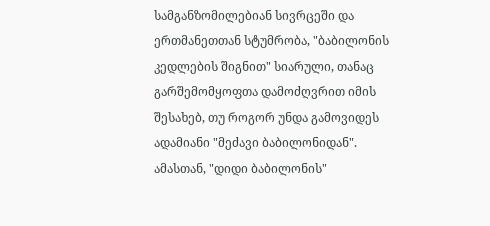სამგანზომილებიან სივრცეში და ერთმანეთთან სტუმრობა, "ბაბილონის კედლების შიგნით" სიარული, თანაც გარშემომყოფთა დამოძღვრით იმის შესახებ, თუ როგორ უნდა გამოვიდეს ადამიანი "მეძავი ბაბილონიდან".
ამასთან, "დიდი ბაბილონის"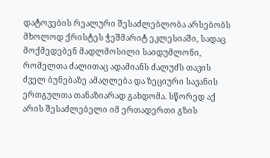დატოვების რეალური შესაძლებლობა არსებობს მხოლოდ ქრისტეს ჭეშმარიტ ეკლესიაში, სადაც მოქმედებენ მადლმოსილი საიდუმლონი, რომელთა ძალითაც ადამიანს ძალუძს თავის ძველ ბუნებაზე ამაღლება და ზეციური სავანის ერთგულთა თანაზიარად გახდომა. სწორედ აქ არის შესაძლებელი იმ ერთადერთი გზის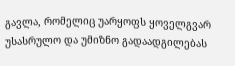გავლა, რომელიც უარყოფს ყოველგვარ უსასრულო და უმიზნო გადაადგილებას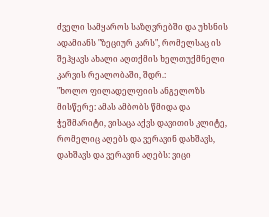ძველი სამყაროს საზღვრებში და უხსნის ადამიანს "ზეციურ კარს", რომელსაც ის შეჰყავს ახალი აღთქმის ხელთუქმნელი კარვის რეალობაში, შდრ.:
"ხოლო ფილადელფიის ანგელოზს მისწერე: ამას ამბობს წმიდა და ჭეშმარიტი, ვისაცა აქვს დავითის კლიტე, რომელიც აღებს და ვერავინ დახშავს, დახშავს და ვერავინ აღებს: ვიცი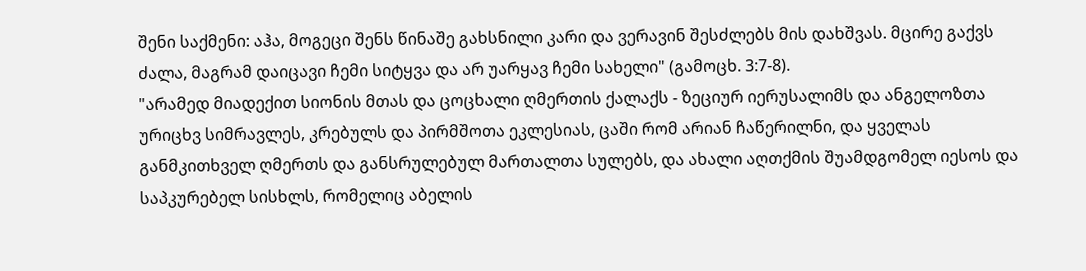შენი საქმენი: აჰა, მოგეცი შენს წინაშე გახსნილი კარი და ვერავინ შესძლებს მის დახშვას. მცირე გაქვს ძალა, მაგრამ დაიცავი ჩემი სიტყვა და არ უარყავ ჩემი სახელი" (გამოცხ. 3:7-8).
"არამედ მიადექით სიონის მთას და ცოცხალი ღმერთის ქალაქს - ზეციურ იერუსალიმს და ანგელოზთა ურიცხვ სიმრავლეს, კრებულს და პირმშოთა ეკლესიას, ცაში რომ არიან ჩაწერილნი, და ყველას განმკითხველ ღმერთს და განსრულებულ მართალთა სულებს, და ახალი აღთქმის შუამდგომელ იესოს და საპკურებელ სისხლს, რომელიც აბელის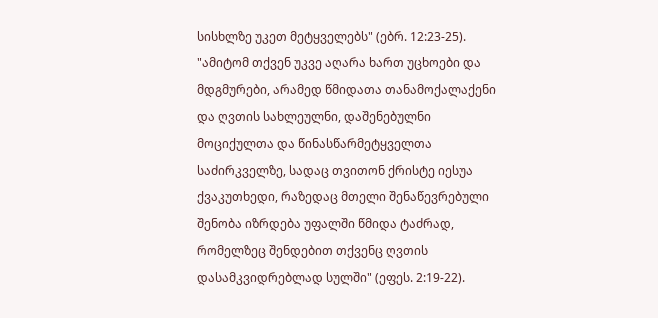სისხლზე უკეთ მეტყველებს" (ებრ. 12:23-25).
"ამიტომ თქვენ უკვე აღარა ხართ უცხოები და მდგმურები, არამედ წმიდათა თანამოქალაქენი და ღვთის სახლეულნი, დაშენებულნი მოციქულთა და წინასწარმეტყველთა საძირკველზე, სადაც თვითონ ქრისტე იესუა ქვაკუთხედი, რაზედაც მთელი შენაწევრებული შენობა იზრდება უფალში წმიდა ტაძრად, რომელზეც შენდებით თქვენც ღვთის დასამკვიდრებლად სულში" (ეფეს. 2:19-22).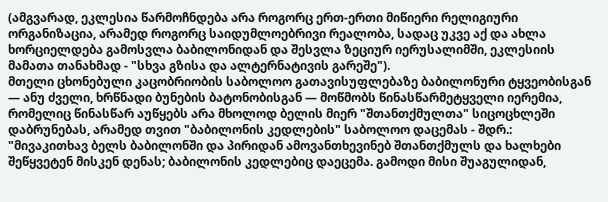(ამგვარად, ეკლესია წარმოჩნდება არა როგორც ერთ-ერთი მიწიერი რელიგიური ორგანიზაცია, არამედ როგორც საიდუმლოებრივი რეალობა, სადაც უკვე აქ და ახლა ხორციელდება გამოსვლა ბაბილონიდან და შესვლა ზეციურ იერუსალიმში, ეკლესიის მამათა თანახმად - "სხვა გზისა და ალტერნატივის გარეშე").
მთელი ცხონებული კაცობრიობის საბოლოო გათავისუფლებაზე ბაბილონური ტყვეობისგან — ანუ ძველი, ხრწნადი ბუნების ბატონობისგან — მოწმობს წინასწარმეტყველი იერემია, რომელიც წინასწარ აუწყებს არა მხოლოდ ბელის მიერ "შთანთქმულთა" სიცოცხლეში დაბრუნებას, არამედ თვით "ბაბილონის კედლების" საბოლოო დაცემას - შდრ.:
"მივაკითხავ ბელს ბაბილონში და პირიდან ამოვანთხევინებ შთანთქმულს და ხალხები შეწყვეტენ მისკენ დენას; ბაბილონის კედლებიც დაეცემა. გამოდი მისი შუაგულიდან,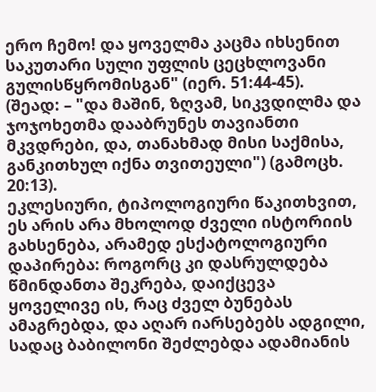ერო ჩემო! და ყოველმა კაცმა იხსენით საკუთარი სული უფლის ცეცხლოვანი გულისწყრომისგან" (იერ. 51:44-45).
(შეად: – "და მაშინ, ზღვამ, სიკვდილმა და ჯოჯოხეთმა დააბრუნეს თავიანთი მკვდრები, და, თანახმად მისი საქმისა, განკითხულ იქნა თვითეული") (გამოცხ. 20:13).
ეკლესიური, ტიპოლოგიური წაკითხვით, ეს არის არა მხოლოდ ძველი ისტორიის გახსენება, არამედ ესქატოლოგიური დაპირება: როგორც კი დასრულდება წმინდანთა შეკრება, დაიქცევა ყოველივე ის, რაც ძველ ბუნებას ამაგრებდა, და აღარ იარსებებს ადგილი, სადაც ბაბილონი შეძლებდა ადამიანის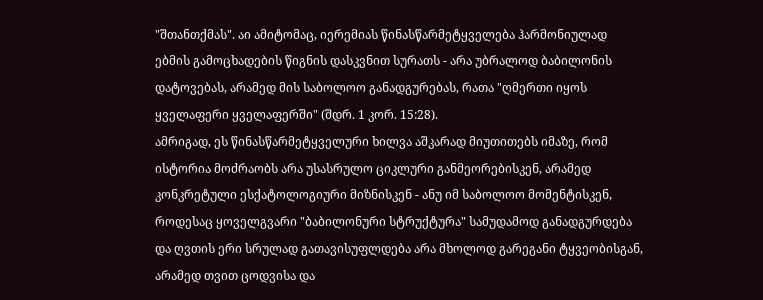"შთანთქმას". აი ამიტომაც, იერემიას წინასწარმეტყველება ჰარმონიულად ებმის გამოცხადების წიგნის დასკვნით სურათს - არა უბრალოდ ბაბილონის დატოვებას, არამედ მის საბოლოო განადგურებას, რათა "ღმერთი იყოს ყველაფერი ყველაფერში" (შდრ. 1 კორ. 15:28).
ამრიგად, ეს წინასწარმეტყველური ხილვა აშკარად მიუთითებს იმაზე, რომ ისტორია მოძრაობს არა უსასრულო ციკლური განმეორებისკენ, არამედ კონკრეტული ესქატოლოგიური მიზნისკენ - ანუ იმ საბოლოო მომენტისკენ, როდესაც ყოველგვარი "ბაბილონური სტრუქტურა" სამუდამოდ განადგურდება და ღვთის ერი სრულად გათავისუფლდება არა მხოლოდ გარეგანი ტყვეობისგან, არამედ თვით ცოდვისა და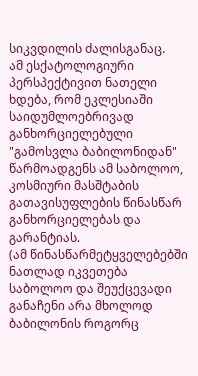სიკვდილის ძალისგანაც.
ამ ესქატოლოგიური პერსპექტივით ნათელი ხდება, რომ ეკლესიაში საიდუმლოებრივად განხორციელებული "გამოსვლა ბაბილონიდან" წარმოადგენს ამ საბოლოო, კოსმიური მასშტაბის გათავისუფლების წინასწარ განხორციელებას და გარანტიას.
(ამ წინასწარმეტყველებებში ნათლად იკვეთება საბოლოო და შეუქცევადი განაჩენი არა მხოლოდ ბაბილონის როგორც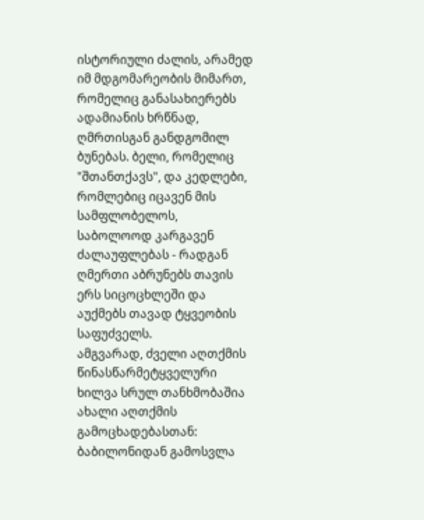ისტორიული ძალის, არამედ იმ მდგომარეობის მიმართ, რომელიც განასახიერებს ადამიანის ხრწნად, ღმრთისგან განდგომილ ბუნებას. ბელი, რომელიც "შთანთქავს", და კედლები, რომლებიც იცავენ მის სამფლობელოს, საბოლოოდ კარგავენ ძალაუფლებას - რადგან ღმერთი აბრუნებს თავის ერს სიცოცხლეში და აუქმებს თავად ტყვეობის საფუძველს.
ამგვარად, ძველი აღთქმის წინასწარმეტყველური ხილვა სრულ თანხმობაშია ახალი აღთქმის გამოცხადებასთან: ბაბილონიდან გამოსვლა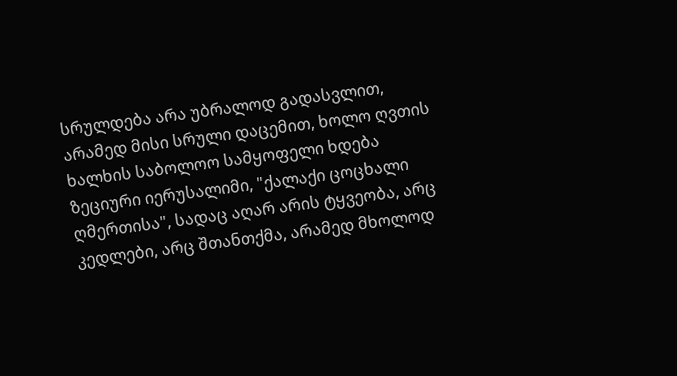სრულდება არა უბრალოდ გადასვლით, არამედ მისი სრული დაცემით, ხოლო ღვთის ხალხის საბოლოო სამყოფელი ხდება ზეციური იერუსალიმი, "ქალაქი ცოცხალი ღმერთისა", სადაც აღარ არის ტყვეობა, არც კედლები, არც შთანთქმა, არამედ მხოლოდ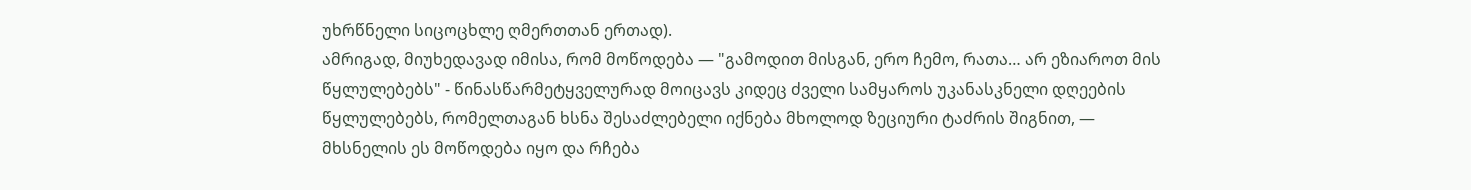უხრწნელი სიცოცხლე ღმერთთან ერთად).
ამრიგად, მიუხედავად იმისა, რომ მოწოდება — "გამოდით მისგან, ერო ჩემო, რათა… არ ეზიაროთ მის წყლულებებს" - წინასწარმეტყველურად მოიცავს კიდეც ძველი სამყაროს უკანასკნელი დღეების წყლულებებს, რომელთაგან ხსნა შესაძლებელი იქნება მხოლოდ ზეციური ტაძრის შიგნით, — მხსნელის ეს მოწოდება იყო და რჩება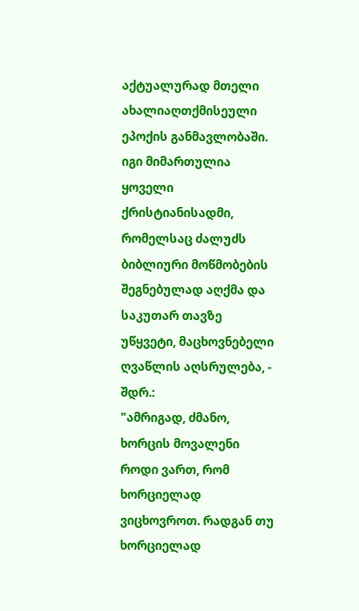აქტუალურად მთელი ახალიაღთქმისეული ეპოქის განმავლობაში. იგი მიმართულია ყოველი ქრისტიანისადმი, რომელსაც ძალუძს ბიბლიური მოწმობების შეგნებულად აღქმა და საკუთარ თავზე უწყვეტი, მაცხოვნებელი ღვაწლის აღსრულება, - შდრ.:
"ამრიგად, ძმანო, ხორცის მოვალენი როდი ვართ, რომ ხორციელად ვიცხოვროთ. რადგან თუ ხორციელად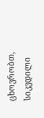ცხოვრობთ, სიკვდილი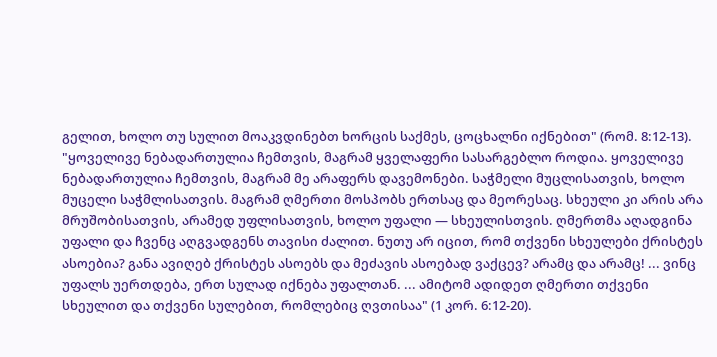გელით, ხოლო თუ სულით მოაკვდინებთ ხორცის საქმეს, ცოცხალნი იქნებით" (რომ. 8:12-13).
"ყოველივე ნებადართულია ჩემთვის, მაგრამ ყველაფერი სასარგებლო როდია. ყოველივე ნებადართულია ჩემთვის, მაგრამ მე არაფერს დავემონები. საჭმელი მუცლისათვის, ხოლო მუცელი საჭმლისათვის. მაგრამ ღმერთი მოსპობს ერთსაც და მეორესაც. სხეული კი არის არა მრუშობისათვის, არამედ უფლისათვის, ხოლო უფალი — სხეულისთვის. ღმერთმა აღადგინა უფალი და ჩვენც აღგვადგენს თავისი ძალით. ნუთუ არ იცით, რომ თქვენი სხეულები ქრისტეს ასოებია? განა ავიღებ ქრისტეს ასოებს და მეძავის ასოებად ვაქცევ? არამც და არამც! ... ვინც უფალს უერთდება, ერთ სულად იქნება უფალთან. ... ამიტომ ადიდეთ ღმერთი თქვენი სხეულით და თქვენი სულებით, რომლებიც ღვთისაა" (1 კორ. 6:12-20).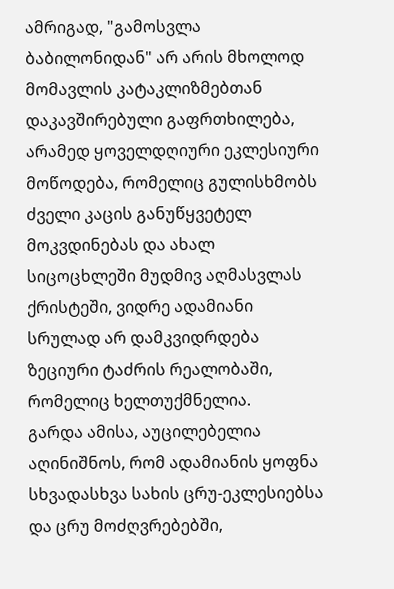ამრიგად, "გამოსვლა ბაბილონიდან" არ არის მხოლოდ მომავლის კატაკლიზმებთან დაკავშირებული გაფრთხილება, არამედ ყოველდღიური ეკლესიური მოწოდება, რომელიც გულისხმობს ძველი კაცის განუწყვეტელ მოკვდინებას და ახალ სიცოცხლეში მუდმივ აღმასვლას ქრისტეში, ვიდრე ადამიანი სრულად არ დამკვიდრდება ზეციური ტაძრის რეალობაში, რომელიც ხელთუქმნელია.
გარდა ამისა, აუცილებელია აღინიშნოს, რომ ადამიანის ყოფნა სხვადასხვა სახის ცრუ‑ეკლესიებსა და ცრუ მოძღვრებებში,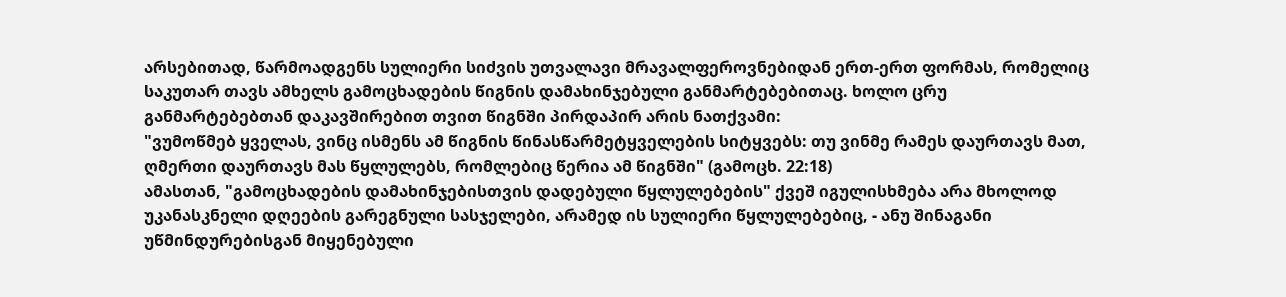არსებითად, წარმოადგენს სულიერი სიძვის უთვალავი მრავალფეროვნებიდან ერთ‑ერთ ფორმას, რომელიც საკუთარ თავს ამხელს გამოცხადების წიგნის დამახინჯებული განმარტებებითაც. ხოლო ცრუ განმარტებებთან დაკავშირებით თვით წიგნში პირდაპირ არის ნათქვამი:
"ვუმოწმებ ყველას, ვინც ისმენს ამ წიგნის წინასწარმეტყველების სიტყვებს: თუ ვინმე რამეს დაურთავს მათ, ღმერთი დაურთავს მას წყლულებს, რომლებიც წერია ამ წიგნში" (გამოცხ. 22:18)
ამასთან, "გამოცხადების დამახინჯებისთვის დადებული წყლულებების" ქვეშ იგულისხმება არა მხოლოდ უკანასკნელი დღეების გარეგნული სასჯელები, არამედ ის სულიერი წყლულებებიც, - ანუ შინაგანი უწმინდურებისგან მიყენებული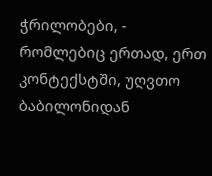ჭრილობები, - რომლებიც ერთად, ერთ კონტექსტში, უღვთო ბაბილონიდან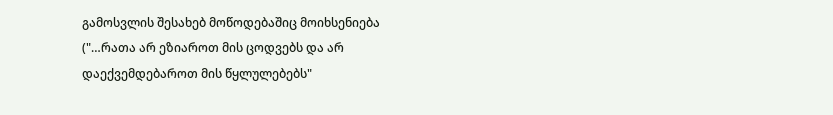გამოსვლის შესახებ მოწოდებაშიც მოიხსენიება ("…რათა არ ეზიაროთ მის ცოდვებს და არ დაექვემდებაროთ მის წყლულებებს"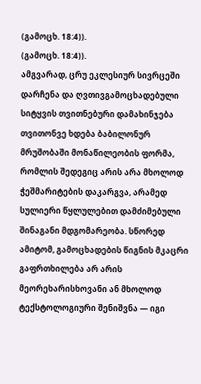(გამოცხ. 18:4)).
(გამოცხ. 18:4)).
ამგვარად, ცრუ ეკლესიურ სივრცეში დარჩენა და ღვთივგამოცხადებული სიტყვის თვითნებური დამახინჯება თვითონვე ხდება ბაბილონურ მრუშობაში მონაწილეობის ფორმა, რომლის შედეგიც არის არა მხოლოდ ჭეშმარიტების დაკარგვა, არამედ სულიერი წყლულებით დამძიმებული შინაგანი მდგომარეობა. სწორედ ამიტომ, გამოცხადების წიგნის მკაცრი გაფრთხილება არ არის მეორეხარისხოვანი ან მხოლოდ ტექსტოლოგიური შენიშვნა — იგი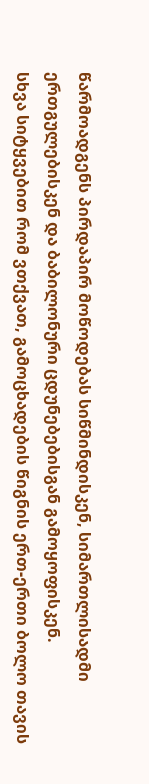წარმოადგენს პირდაპირ მოწოდებას სიწმინდისკენ, სიმართლისადმი ერთგულებისკენ და ბაბილონური ცდუნებებისგან გამოყოფისკენ.
სხვა სიტყვებით რომ ვთქვათ, გამოცხადების წიგნის ერთ-ერთი ბოლო თავის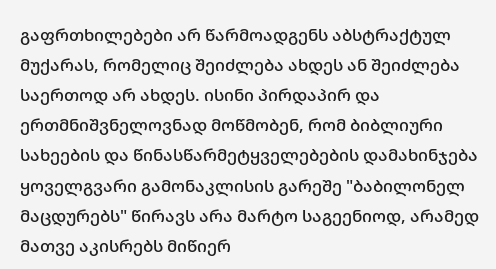გაფრთხილებები არ წარმოადგენს აბსტრაქტულ მუქარას, რომელიც შეიძლება ახდეს ან შეიძლება საერთოდ არ ახდეს. ისინი პირდაპირ და ერთმნიშვნელოვნად მოწმობენ, რომ ბიბლიური სახეების და წინასწარმეტყველებების დამახინჯება ყოველგვარი გამონაკლისის გარეშე "ბაბილონელ მაცდურებს" წირავს არა მარტო საგეენიოდ, არამედ მათვე აკისრებს მიწიერ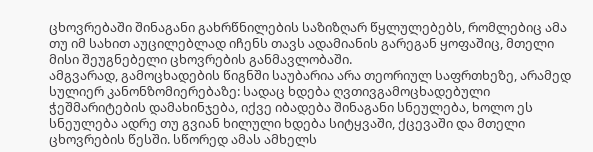ცხოვრებაში შინაგანი გახრწნილების საზიზღარ წყლულებებს, რომლებიც ამა თუ იმ სახით აუცილებლად იჩენს თავს ადამიანის გარეგან ყოფაშიც, მთელი მისი შეუგნებელი ცხოვრების განმავლობაში.
ამგვარად, გამოცხადების წიგნში საუბარია არა თეორიულ საფრთხეზე, არამედ სულიერ კანონზომიერებაზე: სადაც ხდება ღვთივგამოცხადებული ჭეშმარიტების დამახინჯება, იქვე იბადება შინაგანი სნეულება, ხოლო ეს სნეულება ადრე თუ გვიან ხილული ხდება სიტყვაში, ქცევაში და მთელი ცხოვრების წესში. სწორედ ამას ამხელს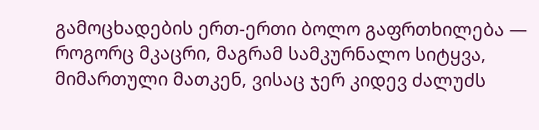გამოცხადების ერთ-ერთი ბოლო გაფრთხილება — როგორც მკაცრი, მაგრამ სამკურნალო სიტყვა, მიმართული მათკენ, ვისაც ჯერ კიდევ ძალუძს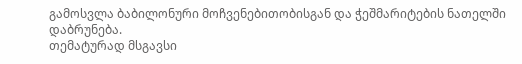გამოსვლა ბაბილონური მოჩვენებითობისგან და ჭეშმარიტების ნათელში დაბრუნება.
თემატურად მსგავსი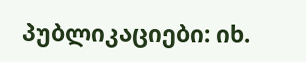პუბლიკაციები: იხ.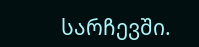სარჩევში.